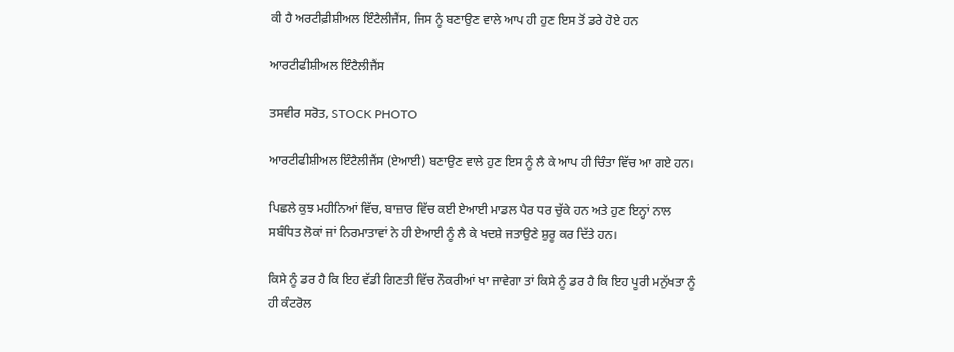ਕੀ ਹੈ ਅਰਟੀਫ਼ੀਸ਼ੀਅਲ ਇੰਟੈਲੀਜੈਂਸ, ਜਿਸ ਨੂੰ ਬਣਾਉਣ ਵਾਲੇ ਆਪ ਹੀ ਹੁਣ ਇਸ ਤੋਂ ਡਰੇ ਹੋਏ ਹਨ

ਆਰਟੀਫੀਸ਼ੀਅਲ ਇੰਟੈਲੀਜੈਂਸ

ਤਸਵੀਰ ਸਰੋਤ, STOCK PHOTO

ਆਰਟੀਫੀਸ਼ੀਅਲ ਇੰਟੈਲੀਜੈਂਸ (ਏਆਈ) ਬਣਾਉਣ ਵਾਲੇ ਹੁਣ ਇਸ ਨੂੰ ਲੈ ਕੇ ਆਪ ਹੀ ਚਿੰਤਾ ਵਿੱਚ ਆ ਗਏ ਹਨ।

ਪਿਛਲੇ ਕੁਝ ਮਹੀਨਿਆਂ ਵਿੱਚ, ਬਾਜ਼ਾਰ ਵਿੱਚ ਕਈ ਏਆਈ ਮਾਡਲ ਪੈਰ ਧਰ ਚੁੱਕੇ ਹਨ ਅਤੇ ਹੁਣ ਇਨ੍ਹਾਂ ਨਾਲ ਸਬੰਧਿਤ ਲੋਕਾਂ ਜਾਂ ਨਿਰਮਾਤਾਵਾਂ ਨੇ ਹੀ ਏਆਈ ਨੂੰ ਲੈ ਕੇ ਖਦਸ਼ੇ ਜਤਾਉਣੇ ਸ਼ੁਰੂ ਕਰ ਦਿੱਤੇ ਹਨ।

ਕਿਸੇ ਨੂੰ ਡਰ ਹੈ ਕਿ ਇਹ ਵੱਡੀ ਗਿਣਤੀ ਵਿੱਚ ਨੌਕਰੀਆਂ ਖਾ ਜਾਵੇਗਾ ਤਾਂ ਕਿਸੇ ਨੂੰ ਡਰ ਹੈ ਕਿ ਇਹ ਪੂਰੀ ਮਨੁੱਖਤਾ ਨੂੰ ਹੀ ਕੰਟਰੋਲ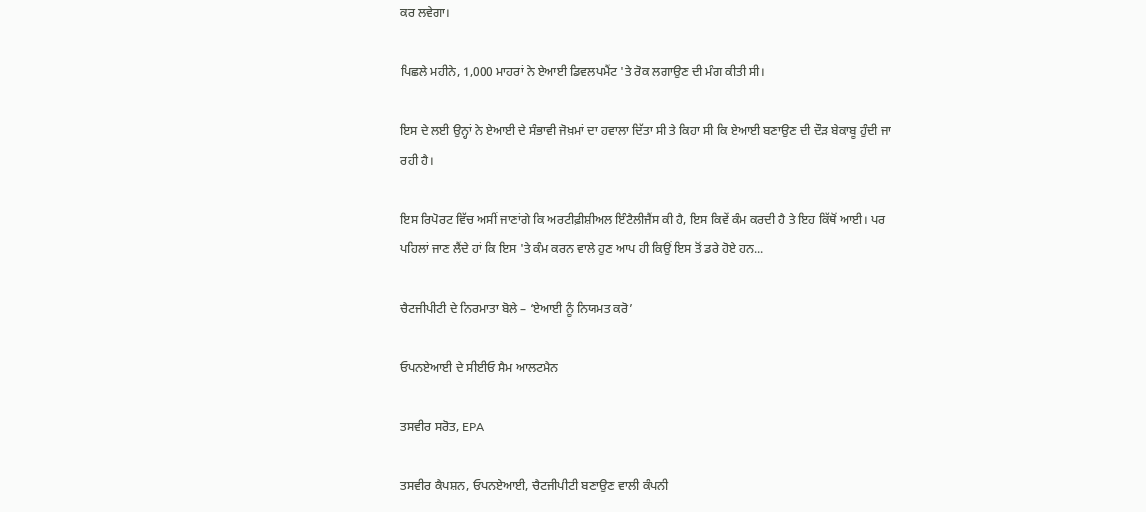ਕਰ ਲਵੇਗਾ।

ਪਿਛਲੇ ਮਹੀਨੇ, 1,000 ਮਾਹਰਾਂ ਨੇ ਏਆਈ ਡਿਵਲਪਮੈਂਟ 'ਤੇ ਰੋਕ ਲਗਾਉਣ ਦੀ ਮੰਗ ਕੀਤੀ ਸੀ।

ਇਸ ਦੇ ਲਈ ਉਨ੍ਹਾਂ ਨੇ ਏਆਈ ਦੇ ਸੰਭਾਵੀ ਜੋਖ਼ਮਾਂ ਦਾ ਹਵਾਲਾ ਦਿੱਤਾ ਸੀ ਤੇ ਕਿਹਾ ਸੀ ਕਿ ਏਆਈ ਬਣਾਉਣ ਦੀ ਦੌੜ ਬੇਕਾਬੂ ਹੁੰਦੀ ਜਾ ਰਹੀ ਹੈ।

ਇਸ ਰਿਪੋਰਟ ਵਿੱਚ ਅਸੀਂ ਜਾਣਾਂਗੇ ਕਿ ਅਰਟੀਫ਼ੀਸ਼ੀਅਲ ਇੰਟੈਲੀਜੈਂਸ ਕੀ ਹੈ, ਇਸ ਕਿਵੇਂ ਕੰਮ ਕਰਦੀ ਹੈ ਤੇ ਇਹ ਕਿੱਥੋਂ ਆਈ। ਪਰ ਪਹਿਲਾਂ ਜਾਣ ਲੈਂਦੇ ਹਾਂ ਕਿ ਇਸ 'ਤੇ ਕੰਮ ਕਰਨ ਵਾਲੇ ਹੁਣ ਆਪ ਹੀ ਕਿਉਂ ਇਸ ਤੋਂ ਡਰੇ ਹੋਏ ਹਨ...

ਚੈਟਜੀਪੀਟੀ ਦੇ ਨਿਰਮਾਤਾ ਬੋਲੇ – ‘ਏਆਈ ਨੂੰ ਨਿਯਮਤ ਕਰੋ’

ਓਪਨਏਆਈ ਦੇ ਸੀਈਓ ਸੈਮ ਆਲਟਮੈਨ

ਤਸਵੀਰ ਸਰੋਤ, EPA

ਤਸਵੀਰ ਕੈਪਸ਼ਨ, ਓਪਨਏਆਈ, ਚੈਟਜੀਪੀਟੀ ਬਣਾਉਣ ਵਾਲੀ ਕੰਪਨੀ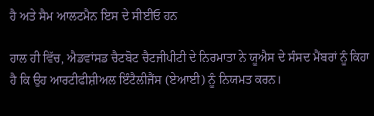ਹੈ ਅਤੇ ਸੈਮ ਆਲਟਮੈਨ ਇਸ ਦੇ ਸੀਈਓ ਹਨ

ਹਾਲ ਹੀ ਵਿੱਚ, ਐਡਵਾਂਸਡ ਚੈਟਬੋਟ ਚੈਟਜੀਪੀਟੀ ਦੇ ਨਿਰਮਾਤਾ ਨੇ ਯੂਐਸ ਦੇ ਸੰਸਦ ਮੈਂਬਰਾਂ ਨੂੰ ਕਿਹਾ ਹੈ ਕਿ ਉਹ ਆਰਟੀਫੀਸ਼ੀਅਲ ਇੰਟੈਲੀਜੈਂਸ (ਏਆਈ) ਨੂੰ ਨਿਯਮਤ ਕਰਨ।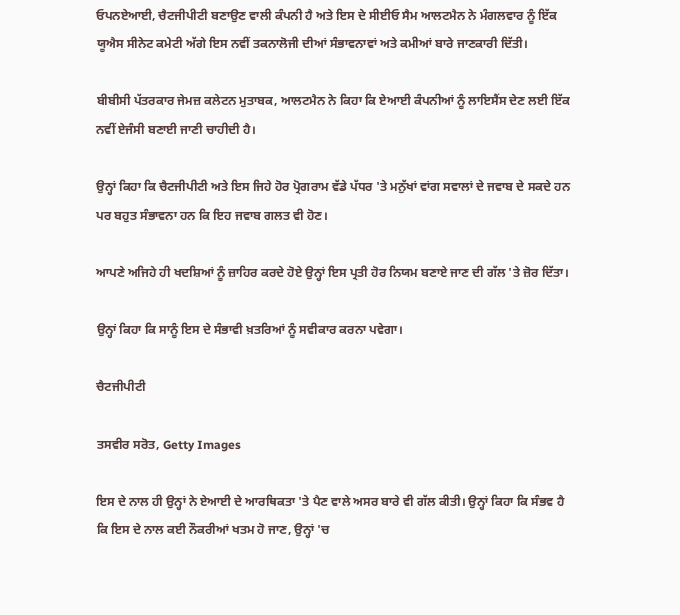ਓਪਨਏਆਈ, ਚੈਟਜੀਪੀਟੀ ਬਣਾਉਣ ਵਾਲੀ ਕੰਪਨੀ ਹੈ ਅਤੇ ਇਸ ਦੇ ਸੀਈਓ ਸੈਮ ਆਲਟਮੈਨ ਨੇ ਮੰਗਲਵਾਰ ਨੂੰ ਇੱਕ ਯੂਐਸ ਸੀਨੇਟ ਕਮੇਟੀ ਅੱਗੇ ਇਸ ਨਵੀਂ ਤਕਨਾਲੋਜੀ ਦੀਆਂ ਸੰਭਾਵਨਾਵਾਂ ਅਤੇ ਕਮੀਆਂ ਬਾਰੇ ਜਾਣਕਾਰੀ ਦਿੱਤੀ।

ਬੀਬੀਸੀ ਪੱਤਰਕਾਰ ਜੇਮਜ਼ ਕਲੇਟਨ ਮੁਤਾਬਕ, ਆਲਟਮੈਨ ਨੇ ਕਿਹਾ ਕਿ ਏਆਈ ਕੰਪਨੀਆਂ ਨੂੰ ਲਾਇਸੈਂਸ ਦੇਣ ਲਈ ਇੱਕ ਨਵੀਂ ਏਜੰਸੀ ਬਣਾਈ ਜਾਣੀ ਚਾਹੀਦੀ ਹੈ।

ਉਨ੍ਹਾਂ ਕਿਹਾ ਕਿ ਚੈਟਜੀਪੀਟੀ ਅਤੇ ਇਸ ਜਿਹੇ ਹੋਰ ਪ੍ਰੋਗਰਾਮ ਵੱਡੇ ਪੱਧਰ 'ਤੇ ਮਨੁੱਖਾਂ ਵਾਂਗ ਸਵਾਲਾਂ ਦੇ ਜਵਾਬ ਦੇ ਸਕਦੇ ਹਨ ਪਰ ਬਹੁਤ ਸੰਭਾਵਨਾ ਹਨ ਕਿ ਇਹ ਜਵਾਬ ਗਲਤ ਵੀ ਹੋਣ।

ਆਪਣੇ ਅਜਿਹੇ ਹੀ ਖਦਸ਼ਿਆਂ ਨੂੰ ਜ਼ਾਹਿਰ ਕਰਦੇ ਹੋਏ ਉਨ੍ਹਾਂ ਇਸ ਪ੍ਰਤੀ ਹੋਰ ਨਿਯਮ ਬਣਾਏ ਜਾਣ ਦੀ ਗੱਲ 'ਤੇ ਜ਼ੋਰ ਦਿੱਤਾ।

ਉਨ੍ਹਾਂ ਕਿਹਾ ਕਿ ਸਾਨੂੰ ਇਸ ਦੇ ਸੰਭਾਵੀ ਖ਼ਤਰਿਆਂ ਨੂੰ ਸਵੀਕਾਰ ਕਰਨਾ ਪਵੇਗਾ।

ਚੈਟਜੀਪੀਟੀ

ਤਸਵੀਰ ਸਰੋਤ, Getty Images

ਇਸ ਦੇ ਨਾਲ ਹੀ ਉਨ੍ਹਾਂ ਨੇ ਏਆਈ ਦੇ ਆਰਥਿਕਤਾ 'ਤੇ ਪੈਣ ਵਾਲੇ ਅਸਰ ਬਾਰੇ ਵੀ ਗੱਲ ਕੀਤੀ। ਉਨ੍ਹਾਂ ਕਿਹਾ ਕਿ ਸੰਭਵ ਹੈ ਕਿ ਇਸ ਦੇ ਨਾਲ ਕਈ ਨੌਕਰੀਆਂ ਖਤਮ ਹੋ ਜਾਣ, ਉਨ੍ਹਾਂ 'ਚ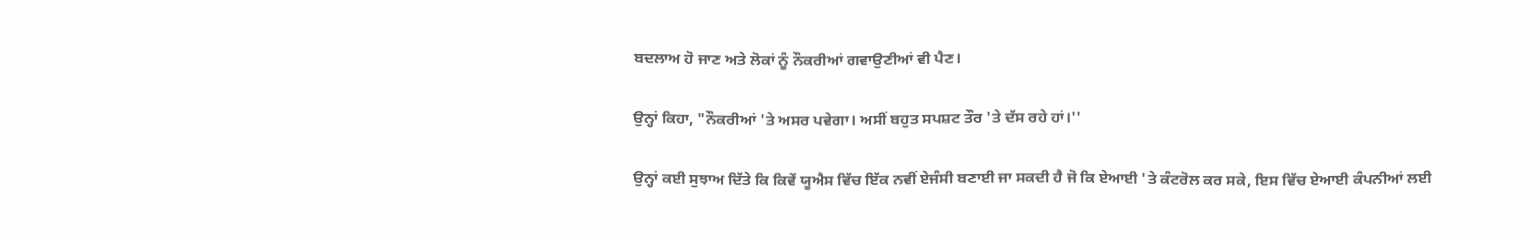ਬਦਲਾਅ ਹੋ ਜਾਣ ਅਤੇ ਲੋਕਾਂ ਨੂੰ ਨੌਕਰੀਆਂ ਗਵਾਉਣੀਆਂ ਵੀ ਪੈਣ।

ਉਨ੍ਹਾਂ ਕਿਹਾ, "ਨੌਕਰੀਆਂ 'ਤੇ ਅਸਰ ਪਵੇਗਾ। ਅਸੀਂ ਬਹੁਤ ਸਪਸ਼ਟ ਤੌਰ 'ਤੇ ਦੱਸ ਰਹੇ ਹਾਂ।''

ਉਨ੍ਹਾਂ ਕਈ ਸੁਝਾਅ ਦਿੱਤੇ ਕਿ ਕਿਵੇਂ ਯੂਐਸ ਵਿੱਚ ਇੱਕ ਨਵੀਂ ਏਜੰਸੀ ਬਣਾਈ ਜਾ ਸਕਦੀ ਹੈ ਜੋ ਕਿ ਏਆਈ 'ਤੇ ਕੰਟਰੋਲ ਕਰ ਸਕੇ, ਇਸ ਵਿੱਚ ਏਆਈ ਕੰਪਨੀਆਂ ਲਈ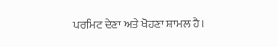ਪਰਮਿਟ ਦੇਣਾ ਅਤੇ ਖੋਹਣਾ ਸ਼ਾਮਲ ਹੈ।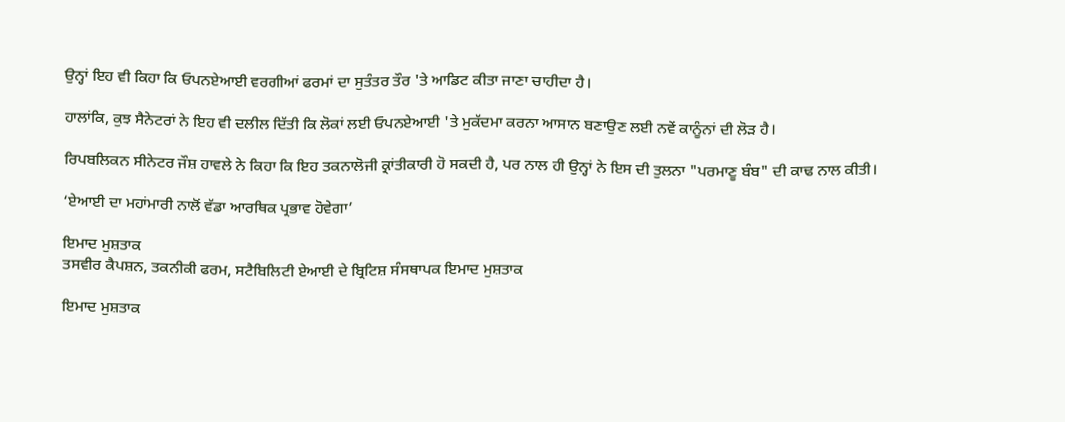ਉਨ੍ਹਾਂ ਇਹ ਵੀ ਕਿਹਾ ਕਿ ਓਪਨਏਆਈ ਵਰਗੀਆਂ ਫਰਮਾਂ ਦਾ ਸੁਤੰਤਰ ਤੌਰ 'ਤੇ ਆਡਿਟ ਕੀਤਾ ਜਾਣਾ ਚਾਹੀਦਾ ਹੈ।

ਹਾਲਾਂਕਿ, ਕੁਝ ਸੈਨੇਟਰਾਂ ਨੇ ਇਹ ਵੀ ਦਲੀਲ ਦਿੱਤੀ ਕਿ ਲੋਕਾਂ ਲਈ ਓਪਨਏਆਈ 'ਤੇ ਮੁਕੱਦਮਾ ਕਰਨਾ ਆਸਾਨ ਬਣਾਉਣ ਲਈ ਨਵੇਂ ਕਾਨੂੰਨਾਂ ਦੀ ਲੋੜ ਹੈ।

ਰਿਪਬਲਿਕਨ ਸੀਨੇਟਰ ਜੌਸ਼ ਹਾਵਲੇ ਨੇ ਕਿਹਾ ਕਿ ਇਹ ਤਕਨਾਲੋਜੀ ਕ੍ਰਾਂਤੀਕਾਰੀ ਹੋ ਸਕਦੀ ਹੈ, ਪਰ ਨਾਲ ਹੀ ਉਨ੍ਹਾਂ ਨੇ ਇਸ ਦੀ ਤੁਲਨਾ "ਪਰਮਾਣੂ ਬੰਬ" ਦੀ ਕਾਢ ਨਾਲ ਕੀਤੀ।

‘ਏਆਈ ਦਾ ਮਹਾਂਮਾਰੀ ਨਾਲੋਂ ਵੱਡਾ ਆਰਥਿਕ ਪ੍ਰਭਾਵ ਹੋਵੇਗਾ’

ਇਮਾਦ ਮੁਸ਼ਤਾਕ
ਤਸਵੀਰ ਕੈਪਸ਼ਨ, ਤਕਨੀਕੀ ਫਰਮ, ਸਟੈਬਿਲਿਟੀ ਏਆਈ ਦੇ ਬ੍ਰਿਟਿਸ਼ ਸੰਸਥਾਪਕ ਇਮਾਦ ਮੁਸ਼ਤਾਕ

ਇਮਾਦ ਮੁਸ਼ਤਾਕ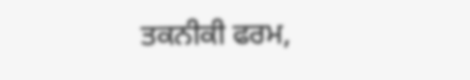ਤਕਨੀਕੀ ਫਰਮ,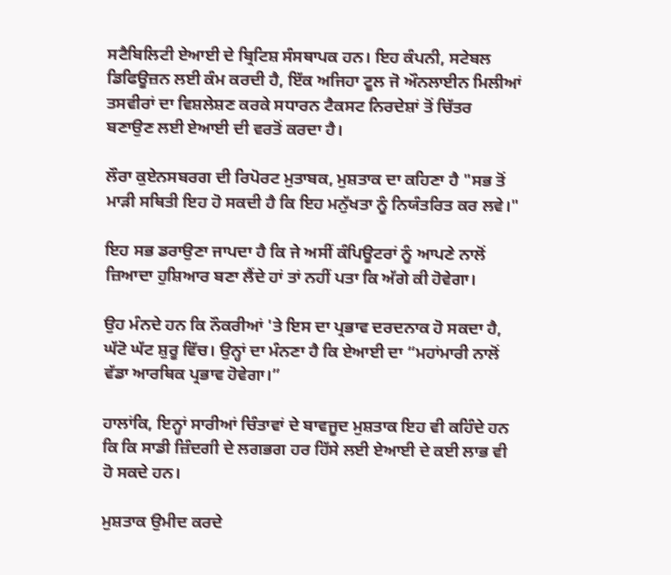ਸਟੈਬਿਲਿਟੀ ਏਆਈ ਦੇ ਬ੍ਰਿਟਿਸ਼ ਸੰਸਥਾਪਕ ਹਨ। ਇਹ ਕੰਪਨੀ, ਸਟੇਬਲ ਡਿਫਿਊਜ਼ਨ ਲਈ ਕੰਮ ਕਰਦੀ ਹੈ, ਇੱਕ ਅਜਿਹਾ ਟੂਲ ਜੋ ਔਨਲਾਈਨ ਮਿਲੀਆਂ ਤਸਵੀਰਾਂ ਦਾ ਵਿਸ਼ਲੇਸ਼ਣ ਕਰਕੇ ਸਧਾਰਨ ਟੈਕਸਟ ਨਿਰਦੇਸ਼ਾਂ ਤੋਂ ਚਿੱਤਰ ਬਣਾਉਣ ਲਈ ਏਆਈ ਦੀ ਵਰਤੋਂ ਕਰਦਾ ਹੈ।

ਲੌਰਾ ਕੁਏਨਸਬਰਗ ਦੀ ਰਿਪੋਰਟ ਮੁਤਾਬਕ, ਮੁਸ਼ਤਾਕ ਦਾ ਕਹਿਣਾ ਹੈ "ਸਭ ਤੋਂ ਮਾੜੀ ਸਥਿਤੀ ਇਹ ਹੋ ਸਕਦੀ ਹੈ ਕਿ ਇਹ ਮਨੁੱਖਤਾ ਨੂੰ ਨਿਯੰਤਰਿਤ ਕਰ ਲਵੇ।"

ਇਹ ਸਭ ਡਰਾਉਣਾ ਜਾਪਦਾ ਹੈ ਕਿ ਜੇ ਅਸੀਂ ਕੰਪਿਊਟਰਾਂ ਨੂੰ ਆਪਣੇ ਨਾਲੋਂ ਜ਼ਿਆਦਾ ਹੁਸ਼ਿਆਰ ਬਣਾ ਲੈਂਦੇ ਹਾਂ ਤਾਂ ਨਹੀਂ ਪਤਾ ਕਿ ਅੱਗੇ ਕੀ ਹੋਵੇਗਾ।

ਉਹ ਮੰਨਦੇ ਹਨ ਕਿ ਨੌਕਰੀਆਂ 'ਤੇ ਇਸ ਦਾ ਪ੍ਰਭਾਵ ਦਰਦਨਾਕ ਹੋ ਸਕਦਾ ਹੈ, ਘੱਟੋ ਘੱਟ ਸ਼ੁਰੂ ਵਿੱਚ। ਉਨ੍ਹਾਂ ਦਾ ਮੰਨਣਾ ਹੈ ਕਿ ਏਆਈ ਦਾ “ਮਹਾਂਮਾਰੀ ਨਾਲੋਂ ਵੱਡਾ ਆਰਥਿਕ ਪ੍ਰਭਾਵ ਹੋਵੇਗਾ।”

ਹਾਲਾਂਕਿ, ਇਨ੍ਹਾਂ ਸਾਰੀਆਂ ਚਿੰਤਾਵਾਂ ਦੇ ਬਾਵਜੂਦ ਮੁਸ਼ਤਾਕ ਇਹ ਵੀ ਕਹਿੰਦੇ ਹਨ ਕਿ ਕਿ ਸਾਡੀ ਜ਼ਿੰਦਗੀ ਦੇ ਲਗਭਗ ਹਰ ਹਿੱਸੇ ਲਈ ਏਆਈ ਦੇ ਕਈ ਲਾਭ ਵੀ ਹੋ ਸਕਦੇ ਹਨ।

ਮੁਸ਼ਤਾਕ ਉਮੀਦ ਕਰਦੇ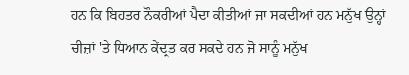ਹਨ ਕਿ ਬਿਹਤਰ ਨੌਕਰੀਆਂ ਪੈਦਾ ਕੀਤੀਆਂ ਜਾ ਸਕਦੀਆਂ ਹਨ ਮਨੁੱਖ ਉਨ੍ਹਾਂ ਚੀਜ਼ਾਂ 'ਤੇ ਧਿਆਨ ਕੇਂਦ੍ਰਤ ਕਰ ਸਕਦੇ ਹਨ ਜੋ ਸਾਨੂੰ ਮਨੁੱਖ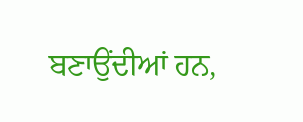ਬਣਾਉਂਦੀਆਂ ਹਨ,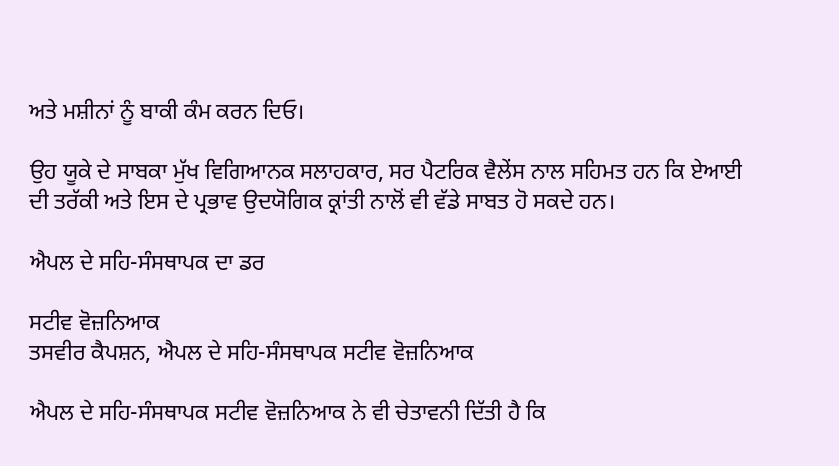ਅਤੇ ਮਸ਼ੀਨਾਂ ਨੂੰ ਬਾਕੀ ਕੰਮ ਕਰਨ ਦਿਓ।

ਉਹ ਯੂਕੇ ਦੇ ਸਾਬਕਾ ਮੁੱਖ ਵਿਗਿਆਨਕ ਸਲਾਹਕਾਰ, ਸਰ ਪੈਟਰਿਕ ਵੈਲੇਂਸ ਨਾਲ ਸਹਿਮਤ ਹਨ ਕਿ ਏਆਈ ਦੀ ਤਰੱਕੀ ਅਤੇ ਇਸ ਦੇ ਪ੍ਰਭਾਵ ਉਦਯੋਗਿਕ ਕ੍ਰਾਂਤੀ ਨਾਲੋਂ ਵੀ ਵੱਡੇ ਸਾਬਤ ਹੋ ਸਕਦੇ ਹਨ।

ਐਪਲ ਦੇ ਸਹਿ-ਸੰਸਥਾਪਕ ਦਾ ਡਰ

ਸਟੀਵ ਵੋਜ਼ਨਿਆਕ
ਤਸਵੀਰ ਕੈਪਸ਼ਨ, ਐਪਲ ਦੇ ਸਹਿ-ਸੰਸਥਾਪਕ ਸਟੀਵ ਵੋਜ਼ਨਿਆਕ

ਐਪਲ ਦੇ ਸਹਿ-ਸੰਸਥਾਪਕ ਸਟੀਵ ਵੋਜ਼ਨਿਆਕ ਨੇ ਵੀ ਚੇਤਾਵਨੀ ਦਿੱਤੀ ਹੈ ਕਿ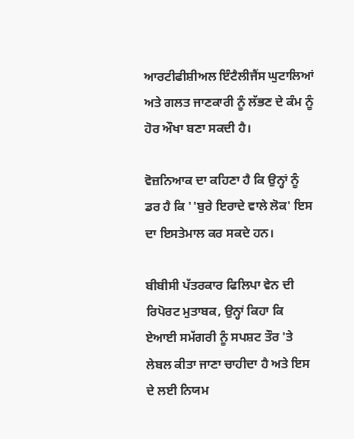ਆਰਟੀਫੀਸ਼ੀਅਲ ਇੰਟੈਲੀਜੈਂਸ ਘੁਟਾਲਿਆਂ ਅਤੇ ਗਲਤ ਜਾਣਕਾਰੀ ਨੂੰ ਲੱਭਣ ਦੇ ਕੰਮ ਨੂੰ ਹੋਰ ਔਖਾ ਬਣਾ ਸਕਦੀ ਹੈ।

ਵੋਜ਼ਨਿਆਕ ਦਾ ਕਹਿਣਾ ਹੈ ਕਿ ਉਨ੍ਹਾਂ ਨੂੰ ਡਰ ਹੈ ਕਿ ''ਬੁਰੇ ਇਰਾਦੇ ਵਾਲੇ ਲੋਕ' ਇਸ ਦਾ ਇਸਤੇਮਾਲ ਕਰ ਸਕਦੇ ਹਨ।

ਬੀਬੀਸੀ ਪੱਤਰਕਾਰ ਫਿਲਿਪਾ ਵੇਨ ਦੀ ਰਿਪੋਰਟ ਮੁਤਾਬਕ, ਉਨ੍ਹਾਂ ਕਿਹਾ ਕਿ ਏਆਈ ਸਮੱਗਰੀ ਨੂੰ ਸਪਸ਼ਟ ਤੌਰ 'ਤੇ ਲੇਬਲ ਕੀਤਾ ਜਾਣਾ ਚਾਹੀਦਾ ਹੈ ਅਤੇ ਇਸ ਦੇ ਲਈ ਨਿਯਮ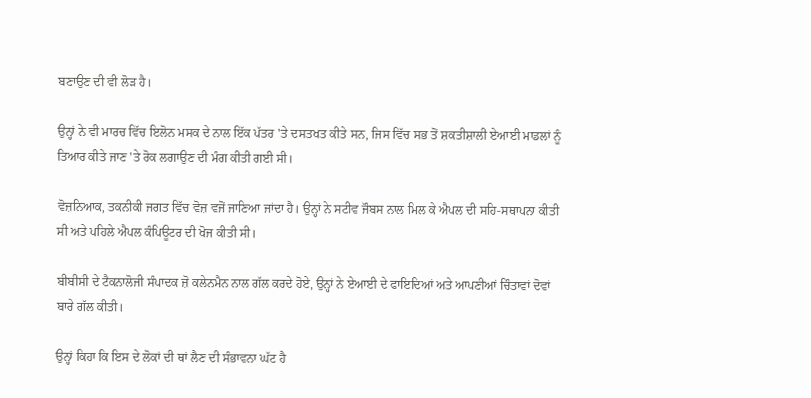ਬਣਾਉਣ ਦੀ ਵੀ ਲੋੜ ਹੈ।

ਉਨ੍ਹਾਂ ਨੇ ਵੀ ਮਾਰਚ ਵਿੱਚ ਇਲੋਨ ਮਸਕ ਦੇ ਨਾਲ ਇੱਕ ਪੱਤਰ 'ਤੇ ਦਸਤਖਤ ਕੀਤੇ ਸਨ, ਜਿਸ ਵਿੱਚ ਸਭ ਤੋਂ ਸ਼ਕਤੀਸ਼ਾਲੀ ਏਆਈ ਮਾਡਲਾਂ ਨੂੰ ਤਿਆਰ ਕੀਤੇ ਜਾਣ 'ਤੇ ਰੋਕ ਲਗਾਉਣ ਦੀ ਮੰਗ ਕੀਤੀ ਗਈ ਸੀ।

ਵੋਜ਼ਨਿਆਕ, ਤਕਨੀਕੀ ਜਗਤ ਵਿੱਚ ਵੋਜ਼ ਵਜੋਂ ਜਾਣਿਆ ਜਾਂਦਾ ਹੈ। ਉਨ੍ਹਾਂ ਨੇ ਸਟੀਵ ਜੌਬਸ ਨਾਲ ਮਿਲ ਕੇ ਐਪਲ ਦੀ ਸਹਿ-ਸਥਾਪਨਾ ਕੀਤੀ ਸੀ ਅਤੇ ਪਹਿਲੇ ਐਪਲ ਕੰਪਿਊਟਰ ਦੀ ਖੋਜ ਕੀਤੀ ਸੀ।

ਬੀਬੀਸੀ ਦੇ ਟੈਕਨਾਲੋਜੀ ਸੰਪਾਦਕ ਜ਼ੋ ਕਲੇਨਮੈਨ ਨਾਲ ਗੱਲ ਕਰਦੇ ਹੋਏ, ਉਨ੍ਹਾਂ ਨੇ ਏਆਈ ਦੇ ਫਾਇਦਿਆਂ ਅਤੇ ਆਪਣੀਆਂ ਚਿੰਤਾਵਾਂ ਦੋਵਾਂ ਬਾਰੇ ਗੱਲ ਕੀਤੀ।

ਉਨ੍ਹਾਂ ਕਿਹਾ ਕਿ ਇਸ ਦੇ ਲੋਕਾਂ ਦੀ ਥਾਂ ਲੈਣ ਦੀ ਸੰਭਾਵਨਾ ਘੱਟ ਹੈ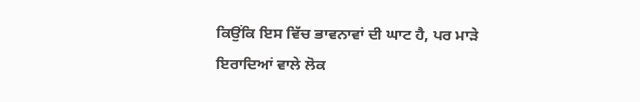ਕਿਉਂਕਿ ਇਸ ਵਿੱਚ ਭਾਵਨਾਵਾਂ ਦੀ ਘਾਟ ਹੈ, ਪਰ ਮਾੜੇ ਇਰਾਦਿਆਂ ਵਾਲੇ ਲੋਕ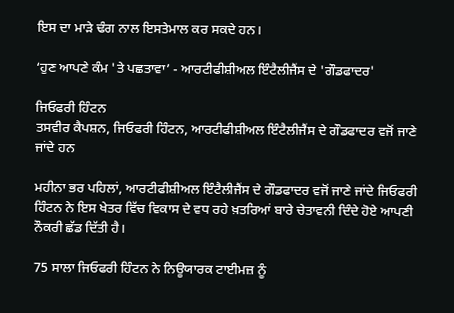ਇਸ ਦਾ ਮਾੜੇ ਢੰਗ ਨਾਲ ਇਸਤੇਮਾਲ ਕਰ ਸਕਦੇ ਹਨ।

‘ਹੁਣ ਆਪਣੇ ਕੰਮ 'ਤੇ ਪਛਤਾਵਾ’ - ਆਰਟੀਫੀਸ਼ੀਅਲ ਇੰਟੈਲੀਜੈਂਸ ਦੇ 'ਗੌਡਫਾਦਰ'

ਜਿਓਫਰੀ ਹਿੰਟਨ
ਤਸਵੀਰ ਕੈਪਸ਼ਨ, ਜਿਓਫਰੀ ਹਿੰਟਨ, ਆਰਟੀਫੀਸ਼ੀਅਲ ਇੰਟੈਲੀਜੈਂਸ ਦੇ ਗੌਡਫਾਦਰ ਵਜੋਂ ਜਾਣੇ ਜਾਂਦੇ ਹਨ

ਮਹੀਨਾ ਭਰ ਪਹਿਲਾਂ, ਆਰਟੀਫੀਸ਼ੀਅਲ ਇੰਟੈਲੀਜੈਂਸ ਦੇ ਗੌਡਫਾਦਰ ਵਜੋਂ ਜਾਣੇ ਜਾਂਦੇ ਜਿਓਫਰੀ ਹਿੰਟਨ ਨੇ ਇਸ ਖੇਤਰ ਵਿੱਚ ਵਿਕਾਸ ਦੇ ਵਧ ਰਹੇ ਖ਼ਤਰਿਆਂ ਬਾਰੇ ਚੇਤਾਵਨੀ ਦਿੰਦੇ ਹੋਏ ਆਪਣੀ ਨੌਕਰੀ ਛੱਡ ਦਿੱਤੀ ਹੈ।

75 ਸਾਲਾ ਜਿਓਫਰੀ ਹਿੰਟਨ ਨੇ ਨਿਊਯਾਰਕ ਟਾਈਮਜ਼ ਨੂੰ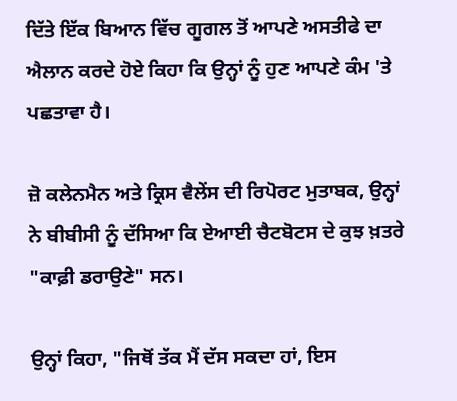ਦਿੱਤੇ ਇੱਕ ਬਿਆਨ ਵਿੱਚ ਗੂਗਲ ਤੋਂ ਆਪਣੇ ਅਸਤੀਫੇ ਦਾ ਐਲਾਨ ਕਰਦੇ ਹੋਏ ਕਿਹਾ ਕਿ ਉਨ੍ਹਾਂ ਨੂੰ ਹੁਣ ਆਪਣੇ ਕੰਮ 'ਤੇ ਪਛਤਾਵਾ ਹੈ।

ਜ਼ੋ ਕਲੇਨਮੈਨ ਅਤੇ ਕ੍ਰਿਸ ਵੈਲੇਂਸ ਦੀ ਰਿਪੋਰਟ ਮੁਤਾਬਕ, ਉਨ੍ਹਾਂ ਨੇ ਬੀਬੀਸੀ ਨੂੰ ਦੱਸਿਆ ਕਿ ਏਆਈ ਚੈਟਬੋਟਸ ਦੇ ਕੁਝ ਖ਼ਤਰੇ "ਕਾਫ਼ੀ ਡਰਾਉਣੇ" ਸਨ।

ਉਨ੍ਹਾਂ ਕਿਹਾ, "ਜਿਥੋਂ ਤੱਕ ਮੈਂ ਦੱਸ ਸਕਦਾ ਹਾਂ, ਇਸ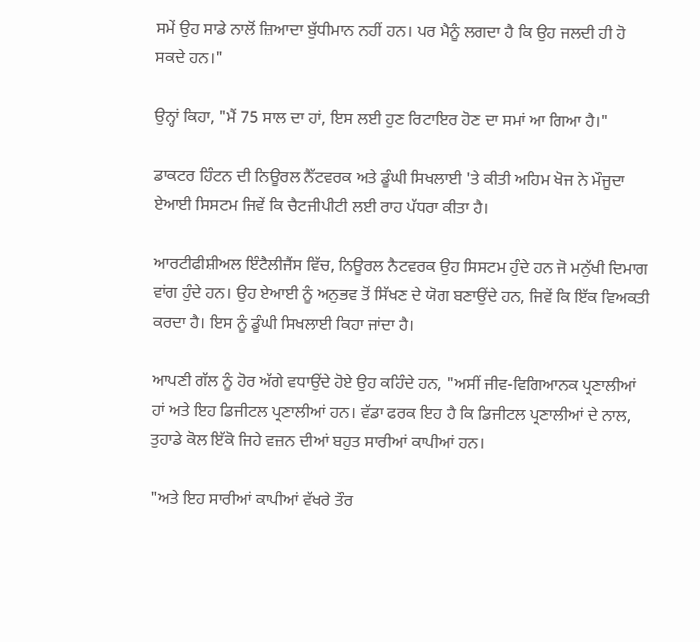ਸਮੇਂ ਉਹ ਸਾਡੇ ਨਾਲੋਂ ਜ਼ਿਆਦਾ ਬੁੱਧੀਮਾਨ ਨਹੀਂ ਹਨ। ਪਰ ਮੈਨੂੰ ਲਗਦਾ ਹੈ ਕਿ ਉਹ ਜਲਦੀ ਹੀ ਹੋ ਸਕਦੇ ਹਨ।"

ਉਨ੍ਹਾਂ ਕਿਹਾ, "ਮੈਂ 75 ਸਾਲ ਦਾ ਹਾਂ, ਇਸ ਲਈ ਹੁਣ ਰਿਟਾਇਰ ਹੋਣ ਦਾ ਸਮਾਂ ਆ ਗਿਆ ਹੈ।"

ਡਾਕਟਰ ਹਿੰਟਨ ਦੀ ਨਿਊਰਲ ਨੈੱਟਵਰਕ ਅਤੇ ਡੂੰਘੀ ਸਿਖਲਾਈ 'ਤੇ ਕੀਤੀ ਅਹਿਮ ਖੋਜ ਨੇ ਮੌਜੂਦਾ ਏਆਈ ਸਿਸਟਮ ਜਿਵੇਂ ਕਿ ਚੈਟਜੀਪੀਟੀ ਲਈ ਰਾਹ ਪੱਧਰਾ ਕੀਤਾ ਹੈ।

ਆਰਟੀਫੀਸ਼ੀਅਲ ਇੰਟੈਲੀਜੈਂਸ ਵਿੱਚ, ਨਿਊਰਲ ਨੈਟਵਰਕ ਉਹ ਸਿਸਟਮ ਹੁੰਦੇ ਹਨ ਜੋ ਮਨੁੱਖੀ ਦਿਮਾਗ ਵਾਂਗ ਹੁੰਦੇ ਹਨ। ਉਹ ਏਆਈ ਨੂੰ ਅਨੁਭਵ ਤੋਂ ਸਿੱਖਣ ਦੇ ਯੋਗ ਬਣਾਉਂਦੇ ਹਨ, ਜਿਵੇਂ ਕਿ ਇੱਕ ਵਿਅਕਤੀ ਕਰਦਾ ਹੈ। ਇਸ ਨੂੰ ਡੂੰਘੀ ਸਿਖਲਾਈ ਕਿਹਾ ਜਾਂਦਾ ਹੈ।

ਆਪਣੀ ਗੱਲ ਨੂੰ ਹੋਰ ਅੱਗੇ ਵਧਾਉਂਦੇ ਹੋਏ ਉਹ ਕਹਿੰਦੇ ਹਨ, "ਅਸੀਂ ਜੀਵ-ਵਿਗਿਆਨਕ ਪ੍ਰਣਾਲੀਆਂ ਹਾਂ ਅਤੇ ਇਹ ਡਿਜੀਟਲ ਪ੍ਰਣਾਲੀਆਂ ਹਨ। ਵੱਡਾ ਫਰਕ ਇਹ ਹੈ ਕਿ ਡਿਜੀਟਲ ਪ੍ਰਣਾਲੀਆਂ ਦੇ ਨਾਲ, ਤੁਹਾਡੇ ਕੋਲ ਇੱਕੋ ਜਿਹੇ ਵਜ਼ਨ ਦੀਆਂ ਬਹੁਤ ਸਾਰੀਆਂ ਕਾਪੀਆਂ ਹਨ।

"ਅਤੇ ਇਹ ਸਾਰੀਆਂ ਕਾਪੀਆਂ ਵੱਖਰੇ ਤੌਰ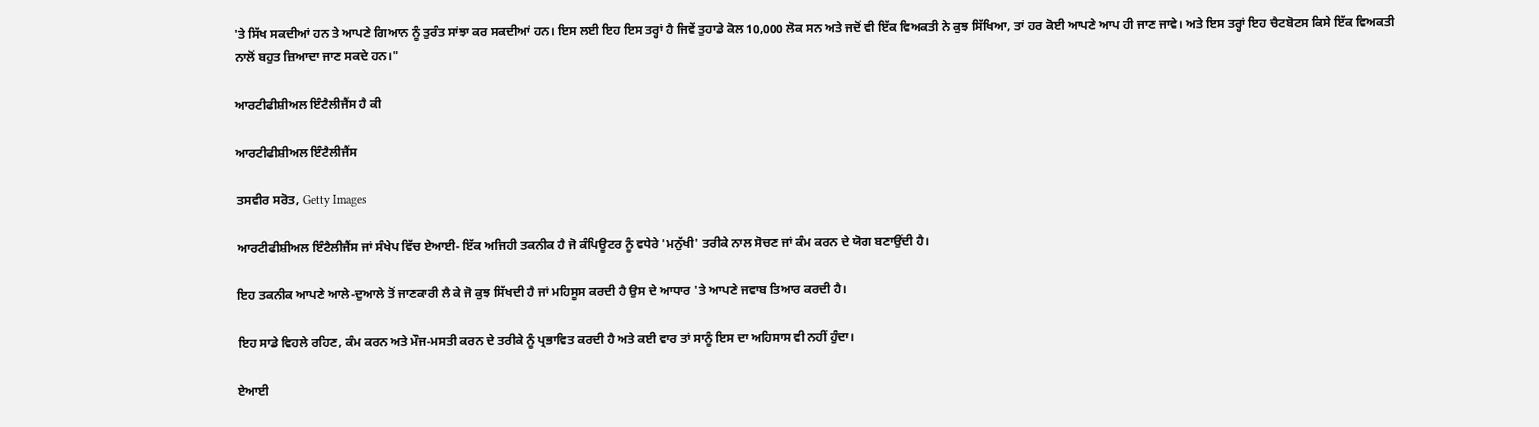'ਤੇ ਸਿੱਖ ਸਕਦੀਆਂ ਹਨ ਤੇ ਆਪਣੇ ਗਿਆਨ ਨੂੰ ਤੁਰੰਤ ਸਾਂਝਾ ਕਰ ਸਕਦੀਆਂ ਹਨ। ਇਸ ਲਈ ਇਹ ਇਸ ਤਰ੍ਹਾਂ ਹੈ ਜਿਵੇਂ ਤੁਹਾਡੇ ਕੋਲ 10,000 ਲੋਕ ਸਨ ਅਤੇ ਜਦੋਂ ਵੀ ਇੱਕ ਵਿਅਕਤੀ ਨੇ ਕੁਝ ਸਿੱਖਿਆ, ਤਾਂ ਹਰ ਕੋਈ ਆਪਣੇ ਆਪ ਹੀ ਜਾਣ ਜਾਵੇ। ਅਤੇ ਇਸ ਤਰ੍ਹਾਂ ਇਹ ਚੈਟਬੋਟਸ ਕਿਸੇ ਇੱਕ ਵਿਅਕਤੀ ਨਾਲੋਂ ਬਹੁਤ ਜ਼ਿਆਦਾ ਜਾਣ ਸਕਦੇ ਹਨ।"

ਆਰਟੀਫੀਸ਼ੀਅਲ ਇੰਟੈਲੀਜੈਂਸ ਹੈ ਕੀ

ਆਰਟੀਫੀਸ਼ੀਅਲ ਇੰਟੈਲੀਜੈਂਸ

ਤਸਵੀਰ ਸਰੋਤ, Getty Images

ਆਰਟੀਫੀਸ਼ੀਅਲ ਇੰਟੈਲੀਜੈਂਸ ਜਾਂ ਸੰਖੇਪ ਵਿੱਚ ਏਆਈ- ਇੱਕ ਅਜਿਹੀ ਤਕਨੀਕ ਹੈ ਜੋ ਕੰਪਿਊਟਰ ਨੂੰ ਵਧੇਰੇ 'ਮਨੁੱਖੀ' ਤਰੀਕੇ ਨਾਲ ਸੋਚਣ ਜਾਂ ਕੰਮ ਕਰਨ ਦੇ ਯੋਗ ਬਣਾਉਂਦੀ ਹੈ।

ਇਹ ਤਕਨੀਕ ਆਪਣੇ ਆਲੇ-ਦੁਆਲੇ ਤੋਂ ਜਾਣਕਾਰੀ ਲੈ ਕੇ ਜੋ ਕੁਝ ਸਿੱਖਦੀ ਹੈ ਜਾਂ ਮਹਿਸੂਸ ਕਰਦੀ ਹੈ ਉਸ ਦੇ ਆਧਾਰ 'ਤੇ ਆਪਣੇ ਜਵਾਬ ਤਿਆਰ ਕਰਦੀ ਹੈ।

ਇਹ ਸਾਡੇ ਵਿਹਲੇ ਰਹਿਣ, ਕੰਮ ਕਰਨ ਅਤੇ ਮੌਜ-ਮਸਤੀ ਕਰਨ ਦੇ ਤਰੀਕੇ ਨੂੰ ਪ੍ਰਭਾਵਿਤ ਕਰਦੀ ਹੈ ਅਤੇ ਕਈ ਵਾਰ ਤਾਂ ਸਾਨੂੰ ਇਸ ਦਾ ਅਹਿਸਾਸ ਵੀ ਨਹੀਂ ਹੁੰਦਾ।

ਏਆਈ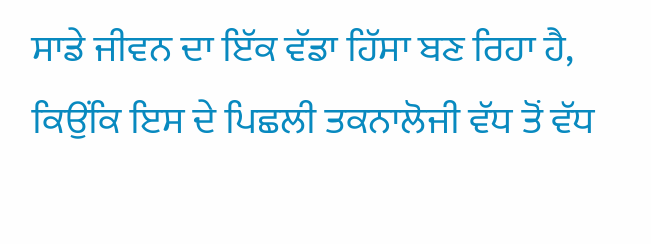ਸਾਡੇ ਜੀਵਨ ਦਾ ਇੱਕ ਵੱਡਾ ਹਿੱਸਾ ਬਣ ਰਿਹਾ ਹੈ, ਕਿਉਂਕਿ ਇਸ ਦੇ ਪਿਛਲੀ ਤਕਨਾਲੋਜੀ ਵੱਧ ਤੋਂ ਵੱਧ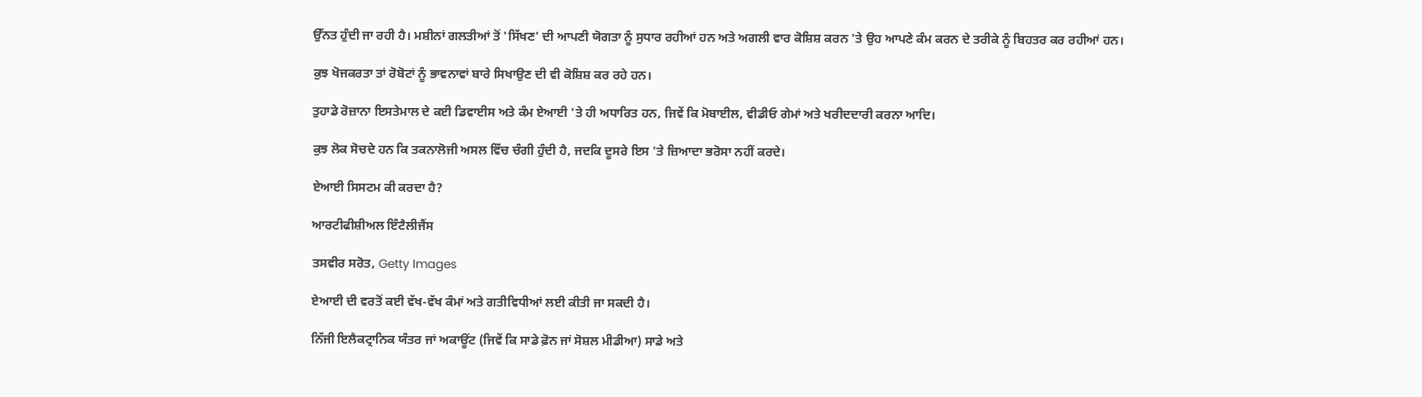ਉੱਨਤ ਹੁੰਦੀ ਜਾ ਰਹੀ ਹੈ। ਮਸ਼ੀਨਾਂ ਗਲਤੀਆਂ ਤੋਂ 'ਸਿੱਖਣ' ਦੀ ਆਪਣੀ ਯੋਗਤਾ ਨੂੰ ਸੁਧਾਰ ਰਹੀਆਂ ਹਨ ਅਤੇ ਅਗਲੀ ਵਾਰ ਕੋਸ਼ਿਸ਼ ਕਰਨ 'ਤੇ ਉਹ ਆਪਣੇ ਕੰਮ ਕਰਨ ਦੇ ਤਰੀਕੇ ਨੂੰ ਬਿਹਤਰ ਕਰ ਰਹੀਆਂ ਹਨ।

ਕੁਝ ਖੋਜਕਰਤਾ ਤਾਂ ਰੋਬੋਟਾਂ ਨੂੰ ਭਾਵਨਾਵਾਂ ਬਾਰੇ ਸਿਖਾਉਣ ਦੀ ਵੀ ਕੋਸ਼ਿਸ਼ ਕਰ ਰਹੇ ਹਨ।

ਤੁਹਾਡੇ ਰੋਜ਼ਾਨਾ ਇਸਤੇਮਾਲ ਦੇ ਕਈ ਡਿਵਾਈਸ ਅਤੇ ਕੰਮ ਏਆਈ 'ਤੇ ਹੀ ਅਧਾਰਿਤ ਹਨ, ਜਿਵੇਂ ਕਿ ਮੋਬਾਈਲ, ਵੀਡੀਓ ਗੇਮਾਂ ਅਤੇ ਖਰੀਦਦਾਰੀ ਕਰਨਾ ਆਦਿ।

ਕੁਝ ਲੋਕ ਸੋਚਦੇ ਹਨ ਕਿ ਤਕਨਾਲੋਜੀ ਅਸਲ ਵਿੱਚ ਚੰਗੀ ਹੁੰਦੀ ਹੈ, ਜਦਕਿ ਦੂਸਰੇ ਇਸ 'ਤੇ ਜ਼ਿਆਦਾ ਭਰੋਸਾ ਨਹੀਂ ਕਰਦੇ।

ਏਆਈ ਸਿਸਟਮ ਕੀ ਕਰਦਾ ਹੈ?

ਆਰਟੀਫੀਸ਼ੀਅਲ ਇੰਟੈਲੀਜੈਂਸ

ਤਸਵੀਰ ਸਰੋਤ, Getty Images

ਏਆਈ ਦੀ ਵਰਤੋਂ ਕਈ ਵੱਖ-ਵੱਖ ਕੰਮਾਂ ਅਤੇ ਗਤੀਵਿਧੀਆਂ ਲਈ ਕੀਤੀ ਜਾ ਸਕਦੀ ਹੈ।

ਨਿੱਜੀ ਇਲੈਕਟ੍ਰਾਨਿਕ ਯੰਤਰ ਜਾਂ ਅਕਾਊਂਟ (ਜਿਵੇਂ ਕਿ ਸਾਡੇ ਫ਼ੋਨ ਜਾਂ ਸੋਸ਼ਲ ਮੀਡੀਆ) ਸਾਡੇ ਅਤੇ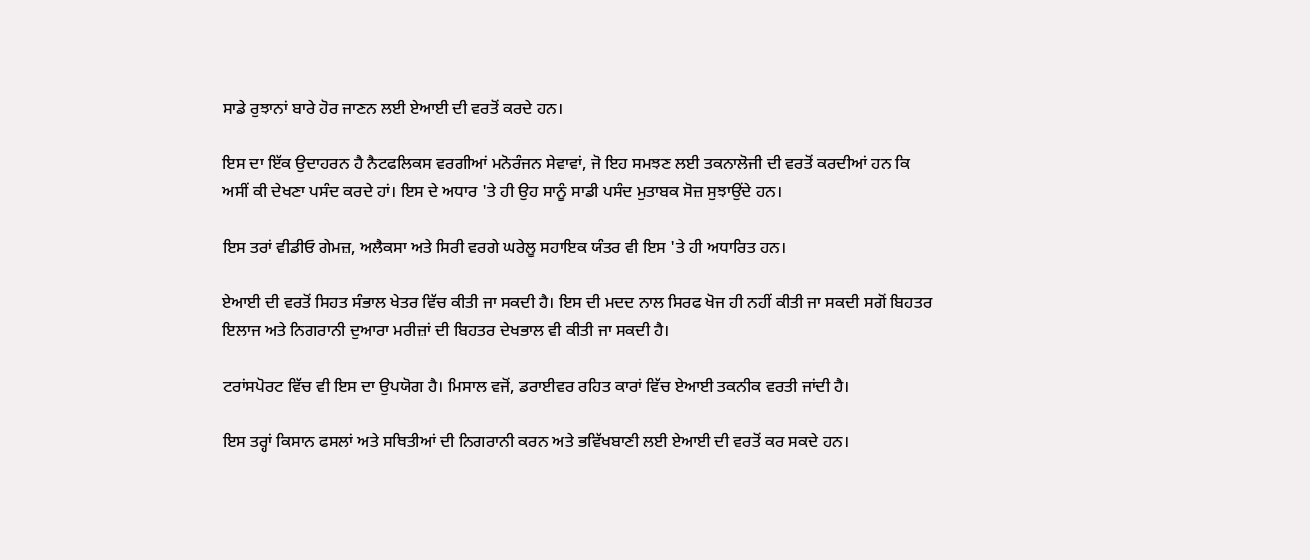ਸਾਡੇ ਰੁਝਾਨਾਂ ਬਾਰੇ ਹੋਰ ਜਾਣਨ ਲਈ ਏਆਈ ਦੀ ਵਰਤੋਂ ਕਰਦੇ ਹਨ।

ਇਸ ਦਾ ਇੱਕ ਉਦਾਹਰਨ ਹੈ ਨੈਟਫਲਿਕਸ ਵਰਗੀਆਂ ਮਨੋਰੰਜਨ ਸੇਵਾਵਾਂ, ਜੋ ਇਹ ਸਮਝਣ ਲਈ ਤਕਨਾਲੋਜੀ ਦੀ ਵਰਤੋਂ ਕਰਦੀਆਂ ਹਨ ਕਿ ਅਸੀਂ ਕੀ ਦੇਖਣਾ ਪਸੰਦ ਕਰਦੇ ਹਾਂ। ਇਸ ਦੇ ਅਧਾਰ 'ਤੇ ਹੀ ਉਹ ਸਾਨੂੰ ਸਾਡੀ ਪਸੰਦ ਮੁਤਾਬਕ ਸੋਜ਼ ਸੁਝਾਉਂਦੇ ਹਨ।

ਇਸ ਤਰਾਂ ਵੀਡੀਓ ਗੇਮਜ਼, ਅਲੈਕਸਾ ਅਤੇ ਸਿਰੀ ਵਰਗੇ ਘਰੇਲੂ ਸਹਾਇਕ ਯੰਤਰ ਵੀ ਇਸ 'ਤੇ ਹੀ ਅਧਾਰਿਤ ਹਨ।

ਏਆਈ ਦੀ ਵਰਤੋਂ ਸਿਹਤ ਸੰਭਾਲ ਖੇਤਰ ਵਿੱਚ ਕੀਤੀ ਜਾ ਸਕਦੀ ਹੈ। ਇਸ ਦੀ ਮਦਦ ਨਾਲ ਸਿਰਫ ਖੋਜ ਹੀ ਨਹੀਂ ਕੀਤੀ ਜਾ ਸਕਦੀ ਸਗੋਂ ਬਿਹਤਰ ਇਲਾਜ ਅਤੇ ਨਿਗਰਾਨੀ ਦੁਆਰਾ ਮਰੀਜ਼ਾਂ ਦੀ ਬਿਹਤਰ ਦੇਖਭਾਲ ਵੀ ਕੀਤੀ ਜਾ ਸਕਦੀ ਹੈ।

ਟਰਾਂਸਪੋਰਟ ਵਿੱਚ ਵੀ ਇਸ ਦਾ ਉਪਯੋਗ ਹੈ। ਮਿਸਾਲ ਵਜੋਂ, ਡਰਾਈਵਰ ਰਹਿਤ ਕਾਰਾਂ ਵਿੱਚ ਏਆਈ ਤਕਨੀਕ ਵਰਤੀ ਜਾਂਦੀ ਹੈ।

ਇਸ ਤਰ੍ਹਾਂ ਕਿਸਾਨ ਫਸਲਾਂ ਅਤੇ ਸਥਿਤੀਆਂ ਦੀ ਨਿਗਰਾਨੀ ਕਰਨ ਅਤੇ ਭਵਿੱਖਬਾਣੀ ਲਈ ਏਆਈ ਦੀ ਵਰਤੋਂ ਕਰ ਸਕਦੇ ਹਨ।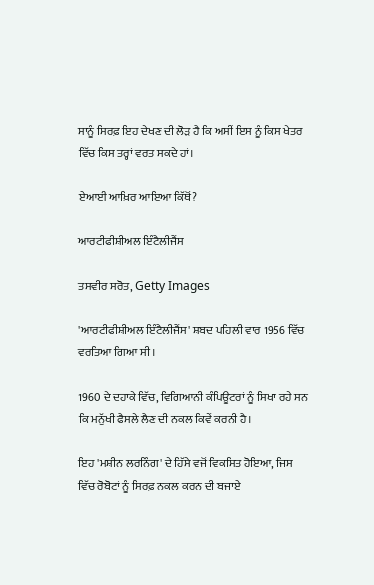ਸਾਨੂੰ ਸਿਰਫ਼ ਇਹ ਦੇਖਣ ਦੀ ਲੋੜ ਹੈ ਕਿ ਅਸੀਂ ਇਸ ਨੂੰ ਕਿਸ ਖੇਤਰ ਵਿੱਚ ਕਿਸ ਤਰ੍ਹਾਂ ਵਰਤ ਸਕਦੇ ਹਾਂ।

ਏਆਈ ਆਖ਼ਿਰ ਆਇਆ ਕਿੱਥੋਂ?

ਆਰਟੀਫੀਸ਼ੀਅਲ ਇੰਟੈਲੀਜੈਂਸ

ਤਸਵੀਰ ਸਰੋਤ, Getty Images

'ਆਰਟੀਫੀਸ਼ੀਅਲ ਇੰਟੈਲੀਜੈਂਸ' ਸ਼ਬਦ ਪਹਿਲੀ ਵਾਰ 1956 ਵਿੱਚ ਵਰਤਿਆ ਗਿਆ ਸੀ।

1960 ਦੇ ਦਹਾਕੇ ਵਿੱਚ, ਵਿਗਿਆਨੀ ਕੰਪਿਊਟਰਾਂ ਨੂੰ ਸਿਖਾ ਰਹੇ ਸਨ ਕਿ ਮਨੁੱਖੀ ਫੈਸਲੇ ਲੈਣ ਦੀ ਨਕਲ ਕਿਵੇਂ ਕਰਨੀ ਹੈ।

ਇਹ 'ਮਸ਼ੀਨ ਲਰਨਿੰਗ' ਦੇ ਹਿੱਸੇ ਵਜੋਂ ਵਿਕਸਿਤ ਹੋਇਆ, ਜਿਸ ਵਿੱਚ ਰੋਬੋਟਾਂ ਨੂੰ ਸਿਰਫ਼ ਨਕਲ ਕਰਨ ਦੀ ਬਜਾਏ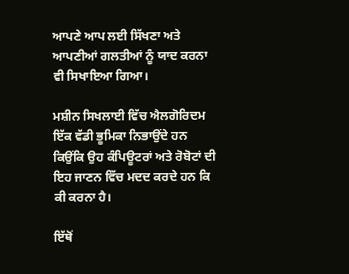ਆਪਣੇ ਆਪ ਲਈ ਸਿੱਖਣਾ ਅਤੇ ਆਪਣੀਆਂ ਗਲਤੀਆਂ ਨੂੰ ਯਾਦ ਕਰਨਾ ਵੀ ਸਿਖਾਇਆ ਗਿਆ।

ਮਸ਼ੀਨ ਸਿਖਲਾਈ ਵਿੱਚ ਐਲਗੋਰਿਦਮ ਇੱਕ ਵੱਡੀ ਭੂਮਿਕਾ ਨਿਭਾਉਂਦੇ ਹਨ ਕਿਉਂਕਿ ਉਹ ਕੰਪਿਊਟਰਾਂ ਅਤੇ ਰੋਬੋਟਾਂ ਦੀ ਇਹ ਜਾਣਨ ਵਿੱਚ ਮਦਦ ਕਰਦੇ ਹਨ ਕਿ ਕੀ ਕਰਨਾ ਹੈ।

ਇੱਥੋਂ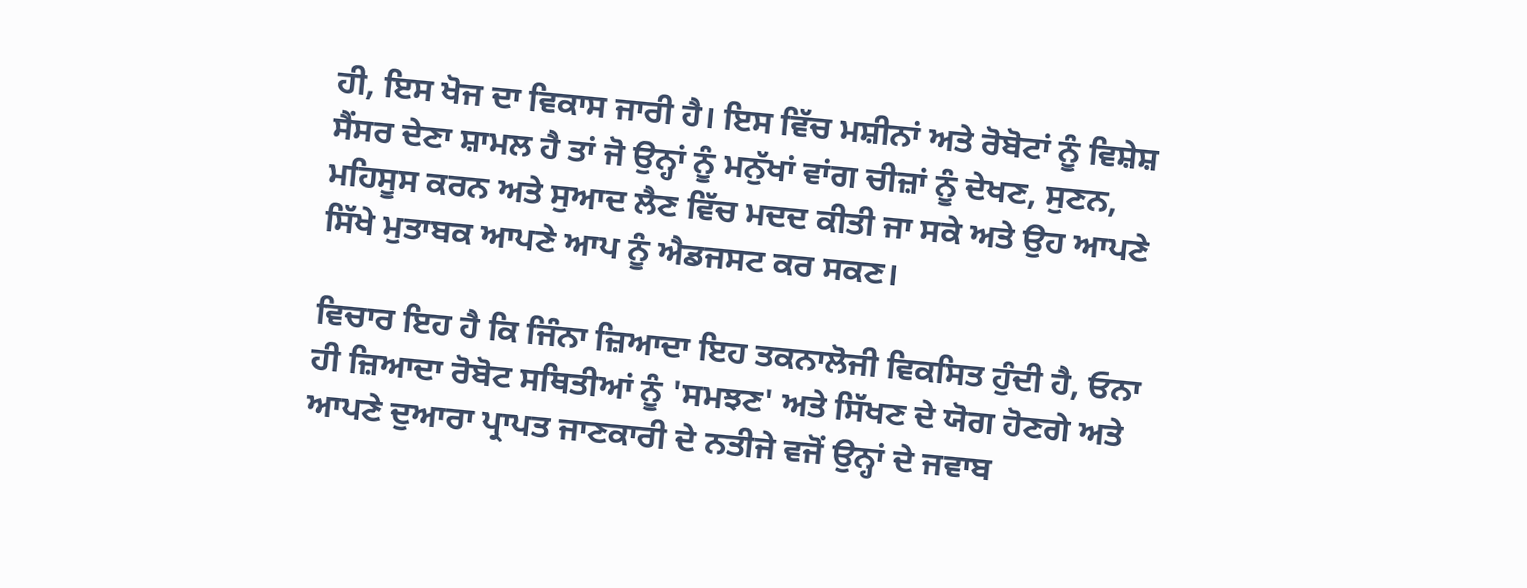ਹੀ, ਇਸ ਖੋਜ ਦਾ ਵਿਕਾਸ ਜਾਰੀ ਹੈ। ਇਸ ਵਿੱਚ ਮਸ਼ੀਨਾਂ ਅਤੇ ਰੋਬੋਟਾਂ ਨੂੰ ਵਿਸ਼ੇਸ਼ ਸੈਂਸਰ ਦੇਣਾ ਸ਼ਾਮਲ ਹੈ ਤਾਂ ਜੋ ਉਨ੍ਹਾਂ ਨੂੰ ਮਨੁੱਖਾਂ ਵਾਂਗ ਚੀਜ਼ਾਂ ਨੂੰ ਦੇਖਣ, ਸੁਣਨ, ਮਹਿਸੂਸ ਕਰਨ ਅਤੇ ਸੁਆਦ ਲੈਣ ਵਿੱਚ ਮਦਦ ਕੀਤੀ ਜਾ ਸਕੇ ਅਤੇ ਉਹ ਆਪਣੇ ਸਿੱਖੇ ਮੁਤਾਬਕ ਆਪਣੇ ਆਪ ਨੂੰ ਐਡਜਸਟ ਕਰ ਸਕਣ।

ਵਿਚਾਰ ਇਹ ਹੈ ਕਿ ਜਿੰਨਾ ਜ਼ਿਆਦਾ ਇਹ ਤਕਨਾਲੋਜੀ ਵਿਕਸਿਤ ਹੁੰਦੀ ਹੈ, ਓਨਾ ਹੀ ਜ਼ਿਆਦਾ ਰੋਬੋਟ ਸਥਿਤੀਆਂ ਨੂੰ 'ਸਮਝਣ' ਅਤੇ ਸਿੱਖਣ ਦੇ ਯੋਗ ਹੋਣਗੇ ਅਤੇ ਆਪਣੇ ਦੁਆਰਾ ਪ੍ਰਾਪਤ ਜਾਣਕਾਰੀ ਦੇ ਨਤੀਜੇ ਵਜੋਂ ਉਨ੍ਹਾਂ ਦੇ ਜਵਾਬ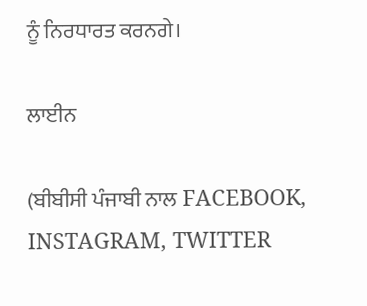ਨੂੰ ਨਿਰਧਾਰਤ ਕਰਨਗੇ।

ਲਾਈਨ

(ਬੀਬੀਸੀ ਪੰਜਾਬੀ ਨਾਲ FACEBOOK, INSTAGRAM, TWITTER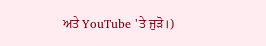ਅਤੇ YouTube 'ਤੇ ਜੁੜੋ।)